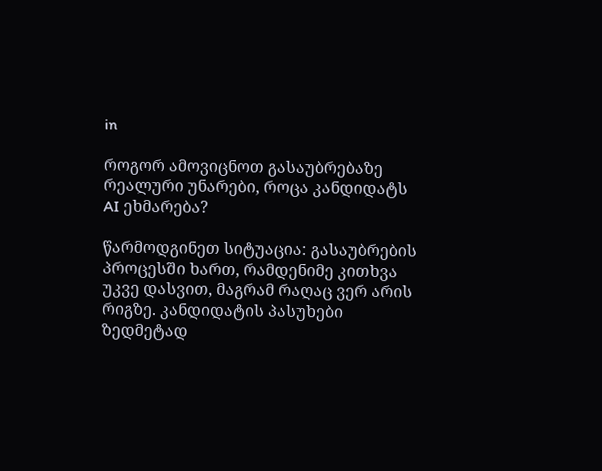in

როგორ ამოვიცნოთ გასაუბრებაზე რეალური უნარები, როცა კანდიდატს AI ეხმარება?

წარმოდგინეთ სიტუაცია: გასაუბრების პროცესში ხართ, რამდენიმე კითხვა უკვე დასვით, მაგრამ რაღაც ვერ არის რიგზე. კანდიდატის პასუხები ზედმეტად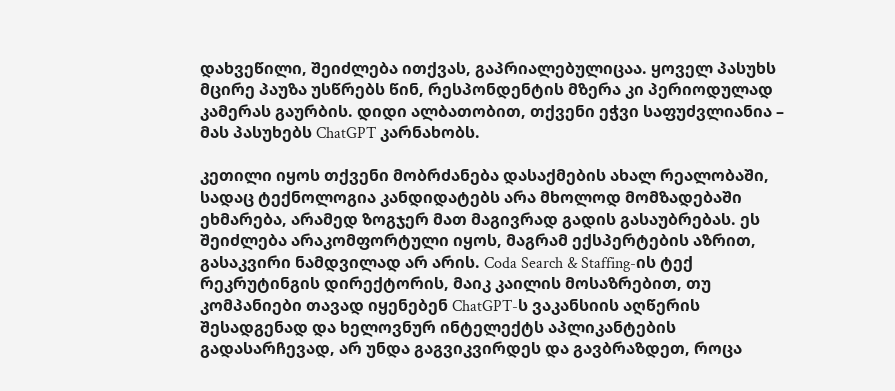დახვეწილი, შეიძლება ითქვას, გაპრიალებულიცაა. ყოველ პასუხს მცირე პაუზა უსწრებს წინ, რესპონდენტის მზერა კი პერიოდულად კამერას გაურბის. დიდი ალბათობით, თქვენი ეჭვი საფუძვლიანია – მას პასუხებს ChatGPT კარნახობს.

კეთილი იყოს თქვენი მობრძანება დასაქმების ახალ რეალობაში, სადაც ტექნოლოგია კანდიდატებს არა მხოლოდ მომზადებაში ეხმარება, არამედ ზოგჯერ მათ მაგივრად გადის გასაუბრებას. ეს შეიძლება არაკომფორტული იყოს, მაგრამ ექსპერტების აზრით, გასაკვირი ნამდვილად არ არის. Coda Search & Staffing-ის ტექ რეკრუტინგის დირექტორის, მაიკ კაილის მოსაზრებით, თუ კომპანიები თავად იყენებენ ChatGPT-ს ვაკანსიის აღწერის შესადგენად და ხელოვნურ ინტელექტს აპლიკანტების გადასარჩევად, არ უნდა გაგვიკვირდეს და გავბრაზდეთ, როცა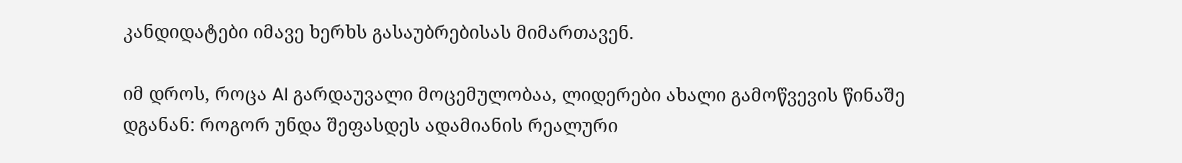კანდიდატები იმავე ხერხს გასაუბრებისას მიმართავენ.

იმ დროს, როცა AI გარდაუვალი მოცემულობაა, ლიდერები ახალი გამოწვევის წინაშე დგანან: როგორ უნდა შეფასდეს ადამიანის რეალური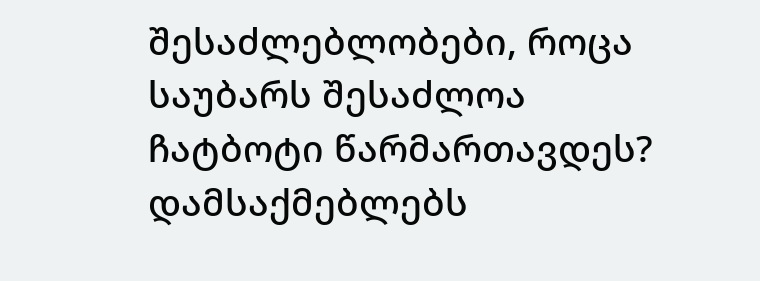შესაძლებლობები, როცა საუბარს შესაძლოა ჩატბოტი წარმართავდეს? დამსაქმებლებს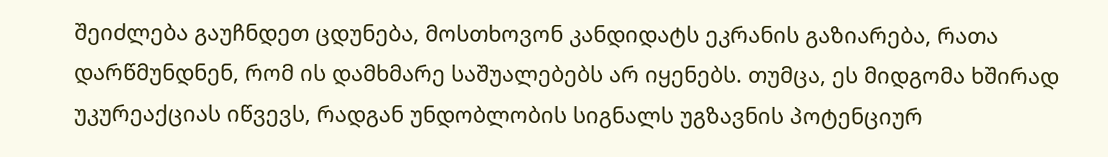შეიძლება გაუჩნდეთ ცდუნება, მოსთხოვონ კანდიდატს ეკრანის გაზიარება, რათა დარწმუნდნენ, რომ ის დამხმარე საშუალებებს არ იყენებს. თუმცა, ეს მიდგომა ხშირად უკურეაქციას იწვევს, რადგან უნდობლობის სიგნალს უგზავნის პოტენციურ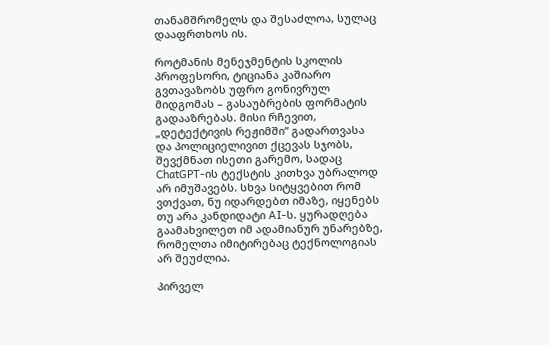თანამშრომელს და შესაძლოა, სულაც დააფრთხოს ის.

როტმანის მენეჯმენტის სკოლის პროფესორი, ტიციანა კაშიარო გვთავაზობს უფრო გონივრულ მიდგომას – გასაუბრების ფორმატის გადააზრებას. მისი რჩევით, „დეტექტივის რეჟიმში“ გადართვასა და პოლიციელივით ქცევას სჯობს, შევქმნათ ისეთი გარემო, სადაც ChatGPT-ის ტექსტის კითხვა უბრალოდ არ იმუშავებს. სხვა სიტყვებით რომ ვთქვათ, ნუ იდარდებთ იმაზე, იყენებს თუ არა კანდიდატი AI-ს. ყურადღება გაამახვილეთ იმ ადამიანურ უნარებზე, რომელთა იმიტირებაც ტექნოლოგიას არ შეუძლია.

პირველ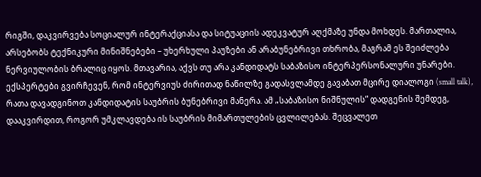რიგში, დაკვირვება სოციალურ ინტერაქციასა და სიტუაციის ადეკვატურ აღქმაზე უნდა მოხდეს. მართალია, არსებობს ტექნიკური მინიშნებები – უხერხული პაუზები ან არაბუნებრივი თხრობა, მაგრამ ეს შეიძლება ნერვიულობის ბრალიც იყოს. მთავარია, აქვს თუ არა კანდიდატს საბაზისო ინტერპერსონალური უნარები. ექსპერტები გვირჩევენ, რომ ინტერვიუს ძირითად ნაწილზე გადასვლამდე გავაბათ მცირე დიალოგი (small talk), რათა დავადგინოთ კანდიდატის საუბრის ბუნებრივი მანერა. ამ „საბაზისო ნიშნულის“ დადგენის შემდეგ, დააკვირდით, როგორ უმკლავდება ის საუბრის მიმართულების ცვლილებას. შეცვალეთ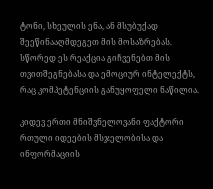ტონი, სხეულის ენა, ან მსუბუქად შეეწინააღმდეგეთ მის მოსაზრებას. სწორედ ეს რეაქცია გიჩვენებთ მის თვითშეგნებასა და ემოციურ ინტელექტს, რაც კომპეტენციის განუყოფელი ნაწილია.

კიდევ ერთი მნიშვნელოვანი ფაქტორი რთული იდეების მსჯელობისა და ინფორმაციის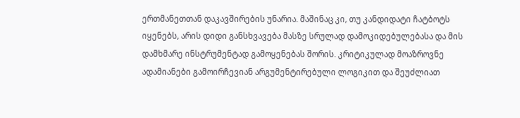ერთმანეთთან დაკავშირების უნარია. მაშინაც კი, თუ კანდიდატი ჩატბოტს იყენებს, არის დიდი განსხვავება მასზე სრულად დამოკიდებულებასა და მის დამხმარე ინსტრუმენტად გამოყენებას შორის. კრიტიკულად მოაზროვნე ადამიანები გამოირჩევიან არგუმენტირებული ლოგიკით და შეუძლიათ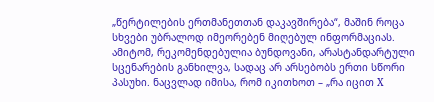„წერტილების ერთმანეთთან დაკავშირება“, მაშინ როცა სხვები უბრალოდ იმეორებენ მიღებულ ინფორმაციას. ამიტომ, რეკომენდებულია ბუნდოვანი, არასტანდარტული სცენარების განხილვა, სადაც არ არსებობს ერთი სწორი პასუხი. ნაცვლად იმისა, რომ იკითხოთ – „რა იცით X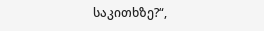საკითხზე?“,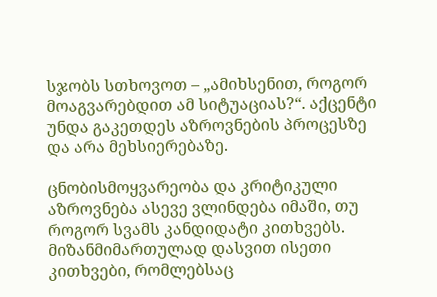სჯობს სთხოვოთ – „ამიხსენით, როგორ მოაგვარებდით ამ სიტუაციას?“. აქცენტი უნდა გაკეთდეს აზროვნების პროცესზე და არა მეხსიერებაზე.

ცნობისმოყვარეობა და კრიტიკული აზროვნება ასევე ვლინდება იმაში, თუ როგორ სვამს კანდიდატი კითხვებს. მიზანმიმართულად დასვით ისეთი კითხვები, რომლებსაც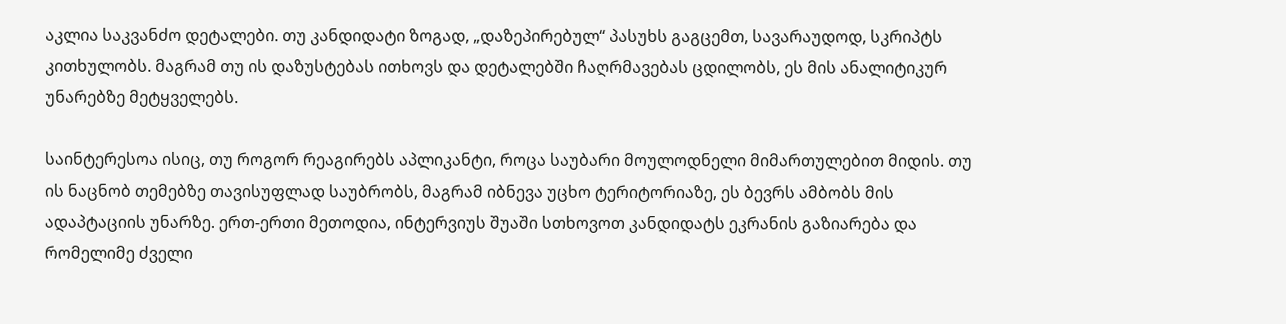აკლია საკვანძო დეტალები. თუ კანდიდატი ზოგად, „დაზეპირებულ“ პასუხს გაგცემთ, სავარაუდოდ, სკრიპტს კითხულობს. მაგრამ თუ ის დაზუსტებას ითხოვს და დეტალებში ჩაღრმავებას ცდილობს, ეს მის ანალიტიკურ უნარებზე მეტყველებს.

საინტერესოა ისიც, თუ როგორ რეაგირებს აპლიკანტი, როცა საუბარი მოულოდნელი მიმართულებით მიდის. თუ ის ნაცნობ თემებზე თავისუფლად საუბრობს, მაგრამ იბნევა უცხო ტერიტორიაზე, ეს ბევრს ამბობს მის ადაპტაციის უნარზე. ერთ-ერთი მეთოდია, ინტერვიუს შუაში სთხოვოთ კანდიდატს ეკრანის გაზიარება და რომელიმე ძველი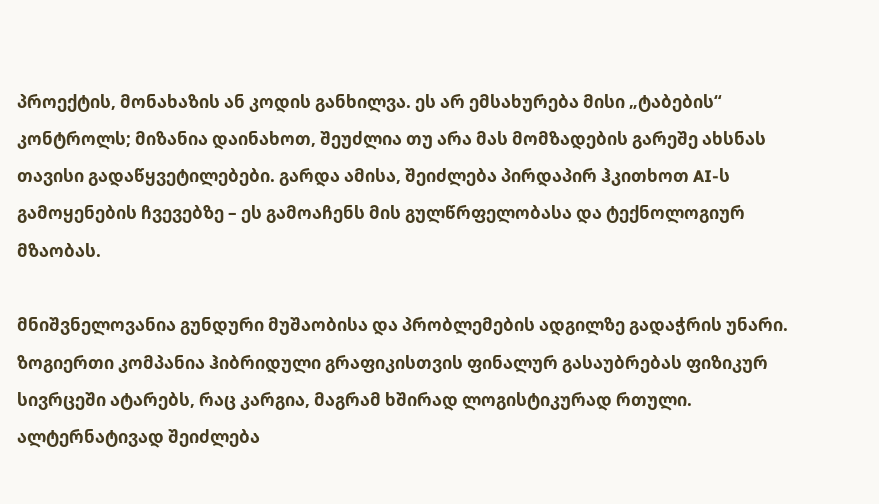პროექტის, მონახაზის ან კოდის განხილვა. ეს არ ემსახურება მისი „ტაბების“ კონტროლს; მიზანია დაინახოთ, შეუძლია თუ არა მას მომზადების გარეშე ახსნას თავისი გადაწყვეტილებები. გარდა ამისა, შეიძლება პირდაპირ ჰკითხოთ AI-ს გამოყენების ჩვევებზე – ეს გამოაჩენს მის გულწრფელობასა და ტექნოლოგიურ მზაობას.

მნიშვნელოვანია გუნდური მუშაობისა და პრობლემების ადგილზე გადაჭრის უნარი. ზოგიერთი კომპანია ჰიბრიდული გრაფიკისთვის ფინალურ გასაუბრებას ფიზიკურ სივრცეში ატარებს, რაც კარგია, მაგრამ ხშირად ლოგისტიკურად რთული. ალტერნატივად შეიძლება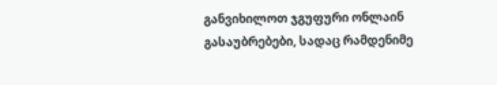განვიხილოთ ჯგუფური ონლაინ გასაუბრებები, სადაც რამდენიმე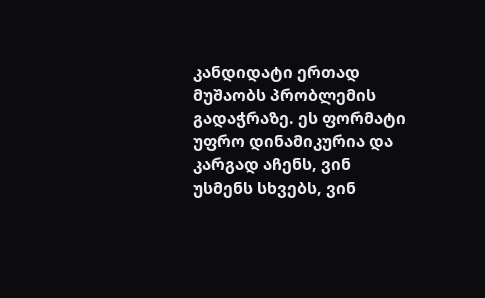კანდიდატი ერთად მუშაობს პრობლემის გადაჭრაზე. ეს ფორმატი უფრო დინამიკურია და კარგად აჩენს, ვინ უსმენს სხვებს, ვინ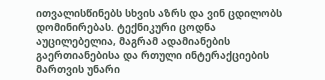ითვალისწინებს სხვის აზრს და ვინ ცდილობს დომინირებას. ტექნიკური ცოდნა აუცილებელია, მაგრამ ადამიანების გაერთიანებისა და რთული ინტერაქციების მართვის უნარი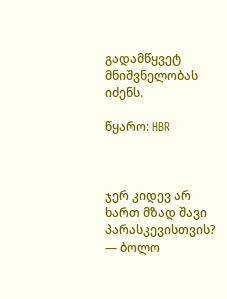გადამწყვეტ მნიშვნელობას იძენს.

წყარო: HBR



ჯერ კიდევ არ ხართ მზად შავი პარასკევისთვის? — ბოლო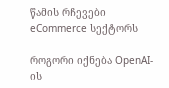წამის რჩევები eCommerce სექტორს

როგორი იქნება OpenAI-ის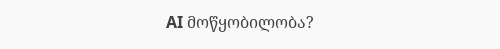AI მოწყობილობა?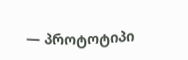— პროტოტიპი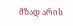მზად არის